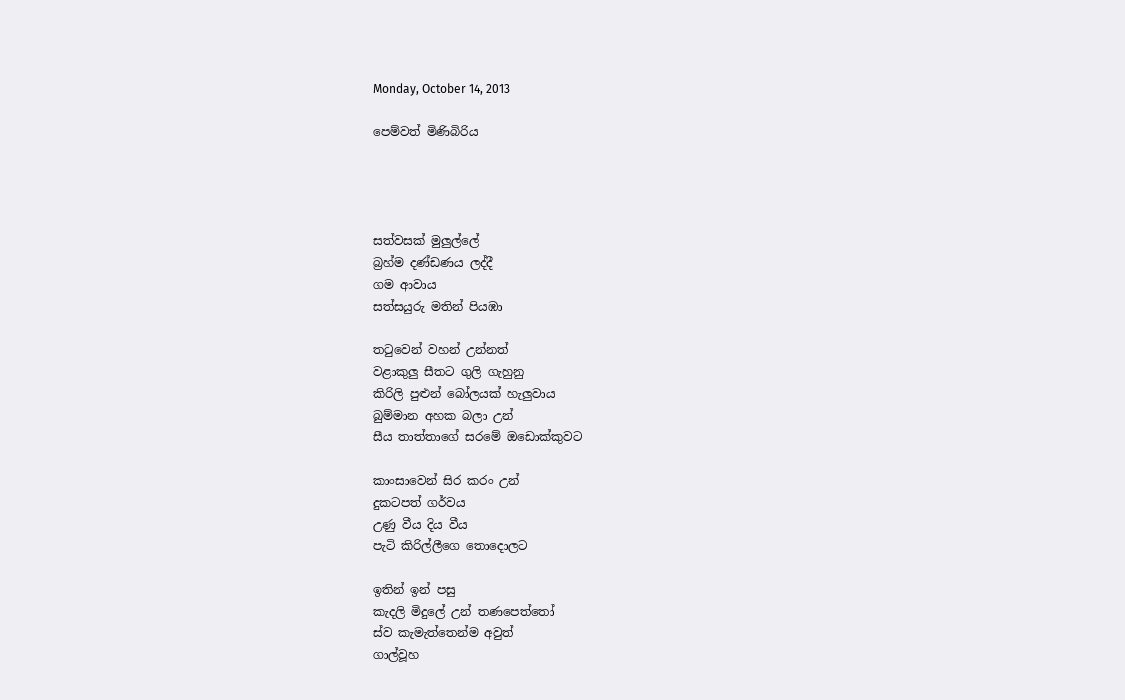Monday, October 14, 2013

පෙම්වත් මිණිබිරිය




සත්වසක් මුලුල්ලේ
බ්‍රහ්ම දණ්ඩණය ලද්දී
ගම ආවාය
සත්සයුරු මතින් පියඹා

තටුවෙන් වහන් උන්නත්
වළාකුලු සීතට ගුලි ගැහුනු
කිරිලි පුළුන් බෝලයක් හැලුවාය
බුම්මාන අහක බලා උන්
සීය තාත්තාගේ සරමේ ඔඩොක්කුවට

කාංසාවෙන් සිර කරං උන්
දුකටපත් ගර්වය
උණු වීය දිය වීය
පැටි කිරිල්ලීගෙ තොදොලට

ඉතින් ඉන් පසු
කැදලි මිදුලේ උන් තණපෙත්තෝ
ස්ව කැමැත්තෙන්ම අවුත්
ගාල්වූහ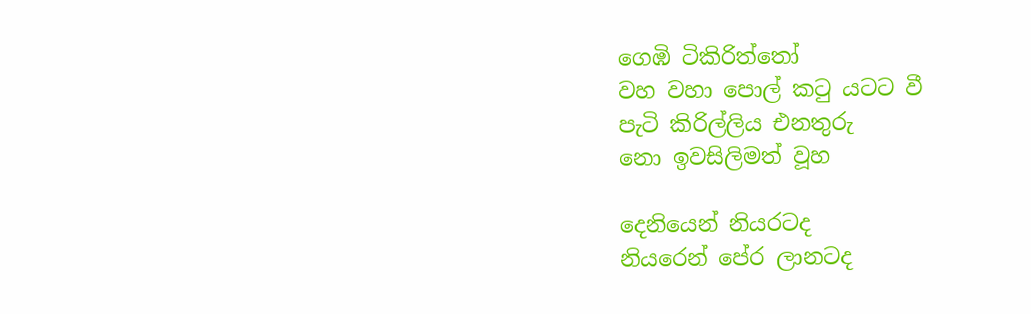ගෙඹි ටිකිරිත්තෝ
වහ වහා පොල් කටු යටට වී
පැටි කිරිල්ලිය එනතුරු
නො ඉවසිලිමත් වූහ

දෙනියෙන් නියරටද
නියරෙන් පේර ලානටද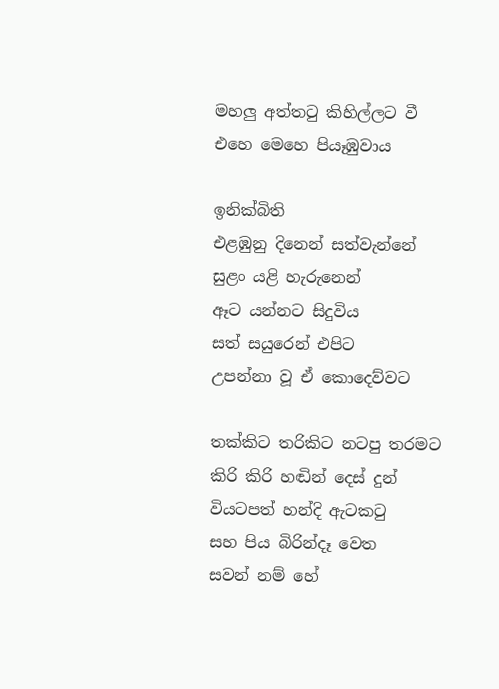මහලු අත්තටු කිහිල්ලට වී
එහෙ මෙහෙ පියෑඹුවාය

ඉනික්බිති
එළඹුනු දිනෙන් සත්වැන්නේ
සුළං යළි හැරුනෙන්
ඈට යන්නට සිදුවිය
සත් සයුරෙන් එපිට
උපන්නා වූ ඒ කොදෙව්වට

තක්කිට තරිකිට නටපු තරමට
කිරි කිරි හඬින් දෙස් දුන්
වියටපත් හන්දි ඇටකටු
සහ පිය බිරින්දෑ වෙත
සවන් නම් හේ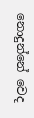නොදුන්නේ වෙද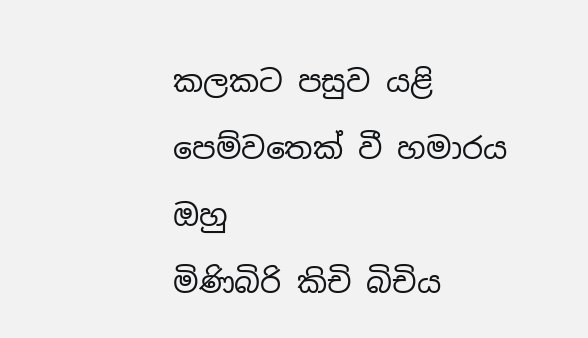කලකට පසුව යළි
පෙම්වතෙක් වී හමාරය ඔහු
මිණිබිරි කිචි බිචිය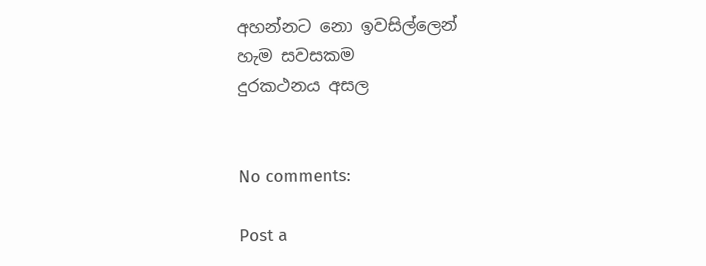අහන්නට නො ඉවසිල්ලෙන්
හැම සවසකම
දුරකථනය අසල


No comments:

Post a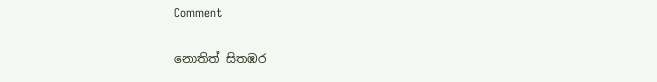Comment

නොතිත් සිතඹර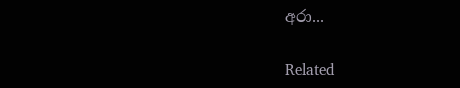අරා...

Related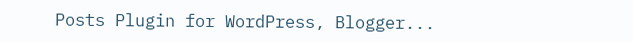Posts Plugin for WordPress, Blogger...